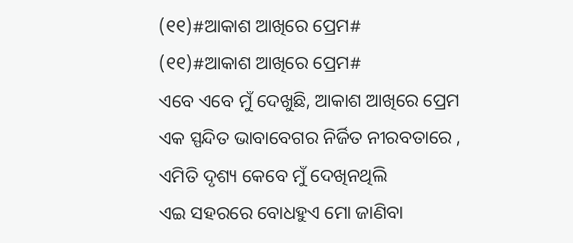(୧୧)#ଆକାଶ ଆଖିରେ ପ୍ରେମ#
(୧୧)#ଆକାଶ ଆଖିରେ ପ୍ରେମ#
ଏବେ ଏବେ ମୁଁ ଦେଖୁଛି, ଆକାଶ ଆଖିରେ ପ୍ରେମ
ଏକ ସ୍ପନ୍ଦିତ ଭାବାବେଗର ନିର୍ଜିତ ନୀରବତାରେ ,
ଏମିତି ଦୃଶ୍ୟ କେବେ ମୁଁ ଦେଖିନଥିଲି
ଏଇ ସହରରେ ବୋଧହୁଏ ମୋ ଜାଣିବା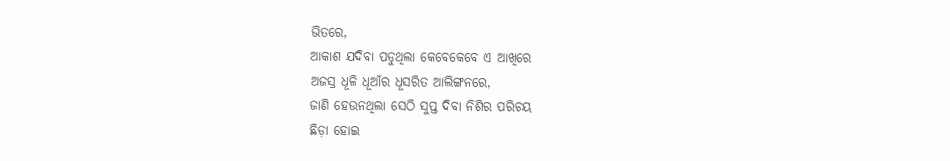ଭିତରେ,
ଆକାଶ ଯଦିବା ପଡୁଥିଲା କେବେକେବେ ଏ ଆଖିରେ
ଅଜସ୍ର ଧୂଳି ଧୂଆଁର ଧୂସରିତ ଆଲିଙ୍ଗନରେ,
ଜାଣି ହେଉନଥିଲା ସେଠି ସୁପ୍ତ ଦିବା ନିଶିର ପରିଚୟ
ଛିଡ଼ା ହୋଇ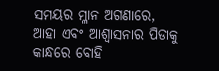ସମୟର ମ୍ଳାନ ଅଗଣାରେ,
ଆହା ଏବଂ ଆଶ୍ବାସନାର ପିଡାକୁ କାନ୍ଧରେ ବୋହି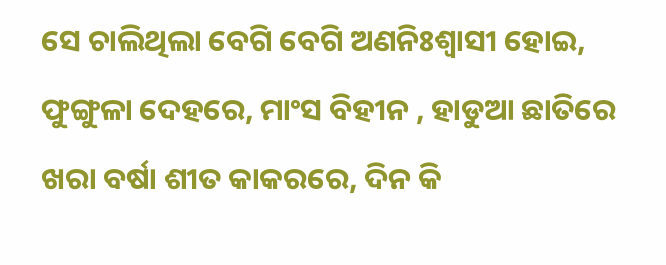ସେ ଚାଲିଥିଲା ବେଗି ବେଗି ଅଣନିଃଶ୍ବାସୀ ହୋଇ,
ଫୁଙ୍ଗୁଳା ଦେହରେ, ମାଂସ ବିହୀନ , ହାଡୁଆ ଛାତିରେ
ଖରା ବର୍ଷା ଶୀତ କାକରରେ, ଦିନ କି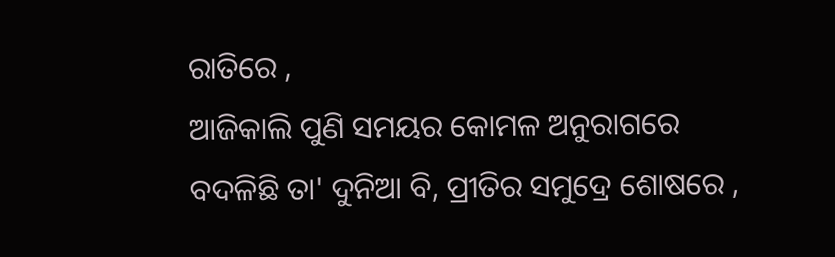ରାତିରେ ,
ଆଜିକାଲି ପୁଣି ସମୟର କୋମଳ ଅନୁରାଗରେ
ବଦଳିଛି ତା' ଦୁନିଆ ବି, ପ୍ରୀତିର ସମୁଦ୍ରେ ଶୋଷରେ ,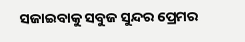ସଜାଇବାକୁ ସବୁଜ ସୁନ୍ଦର ପ୍ରେମର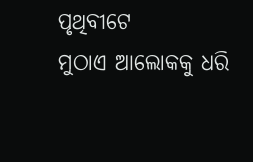ପୃଥିବୀଟେ
ମୁଠାଏ ଆଲୋକକୁ ଧରି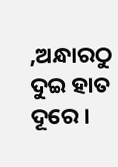,ଅନ୍ଧାରଠୁ ଦୁଇ ହାତ ଦୂରେ ।